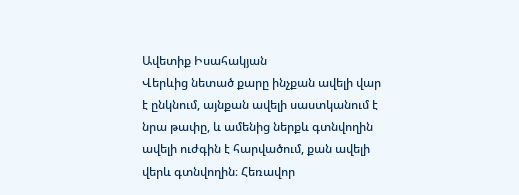Ավետիք Իսահակյան
Վերևից նետած քարը ինչքան ավելի վար է ընկնում, այնքան ավելի սաստկանում է նրա թափը, և ամենից ներքև գտնվողին ավելի ուժգին է հարվածում, քան ավելի վերև գտնվողին։ Հեռավոր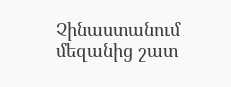Չինաստանում մեզանից շատ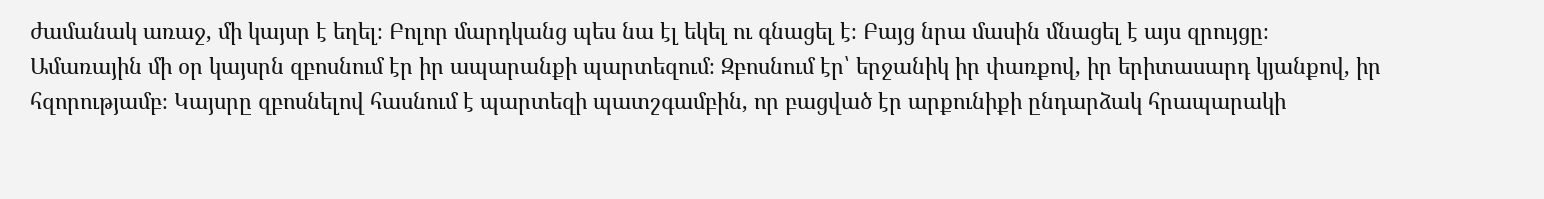ժամանակ առաջ, մի կայսր է եղել։ Բոլոր մարդկանց պես նա էլ եկել ու գնացել է։ Բայց նրա մասին մնացել է այս զրույցը։
Ամառային մի օր կայսրն զբոսնում էր իր ապարանքի պարտեզում։ Զբոսնում էր՝ երջանիկ իր փառքով, իր երիտասարդ կյանքով, իր հզորությամբ։ Կայսրը զբոսնելով հասնում է պարտեզի պատշգամբին, որ բացված էր արքունիքի ընդարձակ հրապարակի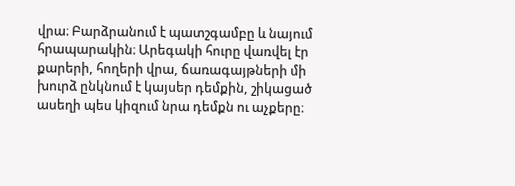վրա։ Բարձրանում է պատշգամբը և նայում հրապարակին։ Արեգակի հուրը վառվել էր քարերի, հողերի վրա, ճառագայթների մի խուրձ ընկնում է կայսեր դեմքին, շիկացած ասեղի պես կիզում նրա դեմքն ու աչքերը։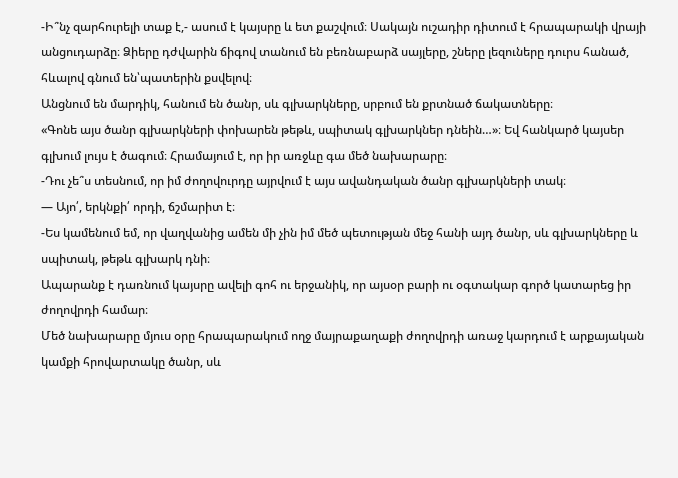-Ի՞նչ զարհուրելի տաք է,- ասում է կայսրը և ետ քաշվում։ Սակայն ուշադիր դիտում է հրապարակի վրայի անցուդարձը։ Ձիերը դժվարին ճիգով տանում են բեռնաբարձ սայլերը, շները լեզուները դուրս հանած, հևալով գնում են՝պատերին քսվելով։
Անցնում են մարդիկ, հանում են ծանր, սև գլխարկները, սրբում են քրտնած ճակատները։
«Գոնե այս ծանր գլխարկների փոխարեն թեթև, սպիտակ գլխարկներ դնեին…»։ Եվ հանկարծ կայսեր գլխում լույս է ծագում։ Հրամայում է, որ իր առջևը գա մեծ նախարարը։
-Դու չե՞ս տեսնում, որ իմ ժողովուրդը այրվում է այս ավանդական ծանր գլխարկների տակ։
— Այո՛, երկնքի՛ որդի, ճշմարիտ է։
-Ես կամենում եմ, որ վաղվանից ամեն մի չին իմ մեծ պետության մեջ հանի այդ ծանր, սև գլխարկները և սպիտակ, թեթև գլխարկ դնի։
Ապարանք է դառնում կայսրը ավելի գոհ ու երջանիկ, որ այսօր բարի ու օգտակար գործ կատարեց իր ժողովրդի համար։
Մեծ նախարարը մյուս օրը հրապարակում ողջ մայրաքաղաքի ժողովրդի առաջ կարդում է արքայական կամքի հրովարտակը ծանր, սև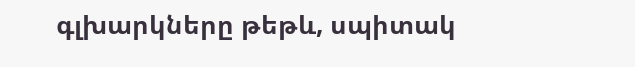գլխարկները թեթև, սպիտակ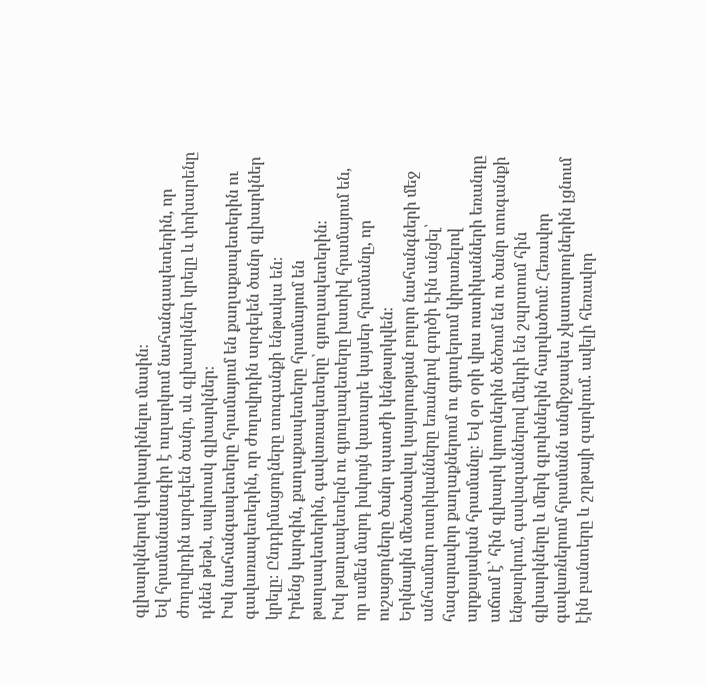գլխարկներով փոխարինելու մասին։
Եվ հրամանանագիր է ուղարկում նահանգապետերին, որ ժողովրդին արգելեն ծանր, սև գլխարկներ կրելը և փոխարենը դնեն թեթև, սպիտակ գլխարկներ։
Իսկ նահանգապետերը հրամայում են քաղաքապետերին ու գավառապետերին, որ ժողովրդին արգելեն ծանր գլխարկներ կրելը։ Ընդդիմացողները տուգանքի ենթակա են։
Իրենց կարգին, քաղաքապետերը հրամայում են թաղապետերին, գավառապետերը՝ գյուղապետերին։
Իսկ թաղապետերն ու գյուղապետերը խստիվ հրամայում են, որ ամեն մարդ իսկույն կատարե կայսեր հրամանը, որ ուշացողները ծանր պատժի կենթարկվեն։
Երկնային մեծածավալ կայսրության բոլոր նահանգների մեջ անհամար ոստիկանները եռանդով գործի էին անցել՝ հազարավոր քաղաքներում ու գյուղերում կիրառելով արքայական հրամանը։ Եվ օր օրի վրա ոստիկանների եռանդը աճում է՝ հին գլխարկ կրողներին ծեծում են ու ծանր տուգանքի ենթարկում, գավազաններով մեկդի են շպրտում հին գլխարկները և մերկ գլուխներին հարվածում։ Հեռավոր գավառներում հրամանն անմիջապես չկատարողներին լցնում էին բանտերը և շղթայի զարկում. ավելի հեռավոր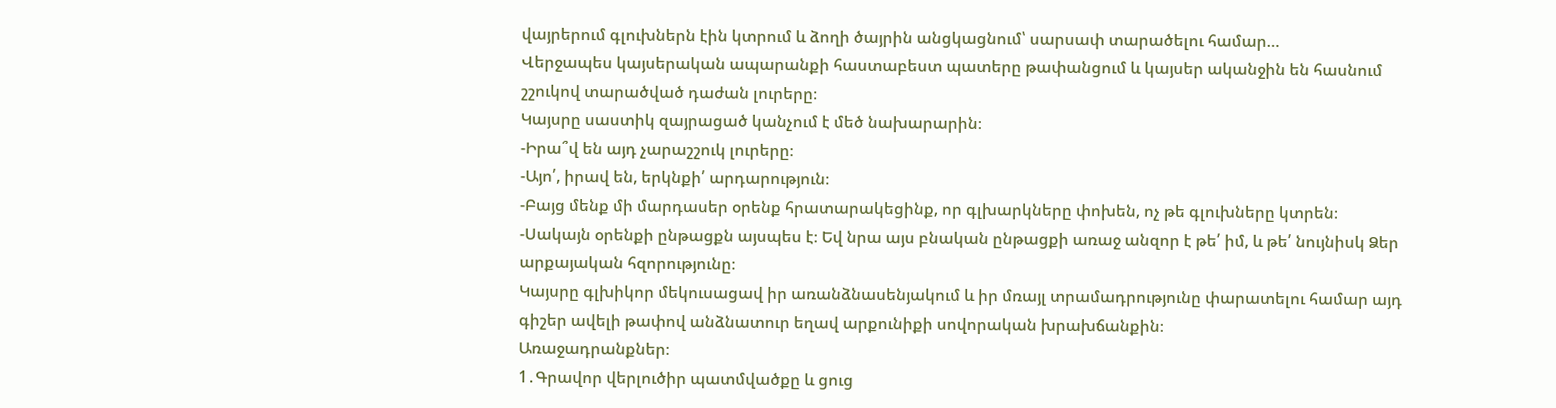վայրերում գլուխներն էին կտրում և ձողի ծայրին անցկացնում՝ սարսափ տարածելու համար…
Վերջապես կայսերական ապարանքի հաստաբեստ պատերը թափանցում և կայսեր ականջին են հասնում շշուկով տարածված դաժան լուրերը։
Կայսրը սաստիկ զայրացած կանչում է մեծ նախարարին։
-Իրա՞վ են այդ չարաշշուկ լուրերը։
-Այո՛, իրավ են, երկնքի՛ արդարություն։
-Բայց մենք մի մարդասեր օրենք հրատարակեցինք, որ գլխարկները փոխեն, ոչ թե գլուխները կտրեն։
-Սակայն օրենքի ընթացքն այսպես է։ Եվ նրա այս բնական ընթացքի առաջ անզոր է թե՛ իմ, և թե՛ նույնիսկ Ձեր արքայական հզորությունը։
Կայսրը գլխիկոր մեկուսացավ իր առանձնասենյակում և իր մռայլ տրամադրությունը փարատելու համար այդ գիշեր ավելի թափով անձնատուր եղավ արքունիքի սովորական խրախճանքին։
Առաջադրանքներ։
1․Գրավոր վերլուծիր պատմվածքը և ցուց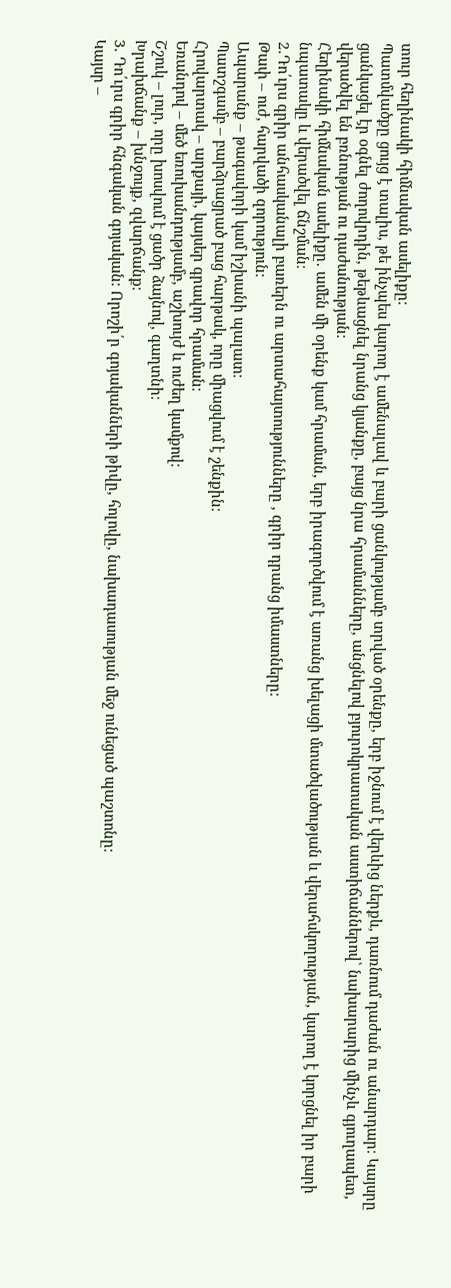տուր հեղինակի հիմնական ասելիքը։
Պատմվածքը ցույց է տալիս, թե ինչպես կարող է ամենալավ և բարի ցանկությամբ տրված օրենքը, երբ իջնում է վերևից ներքև, դառնում դաժան ու անարդար։ Կայսրը ցանկացել էր օգնել ժողովրդին, թեթևացնել նրանց կյանքը, բայց նրա հրամանները, անցնելով բյուրոկրատական աստիճաններով՝ նախարարից մինչև գյուղապետ, վերածվել են բռնության ու դաժանության։
Հեղինակի հիմնական ասելիքը․ ամեն մի օրենք կամ հրաման, երբ իրագործվում է առանց խելացի մտածվածության և վերահսկողության, կարող է կորցնել իր բարի նպատակը և վերածվել ճնշման։
2․Դո՛ւրս գրիր անհասկանալի բառերն ու արտահայտությունները , գրիր դրանց իմաստները։
Թափ – ուժ, հարվածի զորություն։
Ապարանք – թագավորի կամ իշխանի պալատ։
Պատշգամբ – բարձրացրած բաց հարթակ, որը միացվում է շենքին։
Հրովարտակ – արքայի, կայսեր գրավոր հրաման։
Եռանդով – մեծ եռուխանդությամբ, աշխույժ և ուժեղ կամքով։
Շշուկ – լուր, որը խոսվում է ցածր ձայնով, գաղտնի։
Խրախճանք – խնջույք, զվարճանք։
3․ Դո՛ւրս գրիր հնգական գոյական։ Որոշի՛ր գոյականների թիվը, հոլովը, նախադասության մեջ ունեցած պաշտոնը։
Կայսր –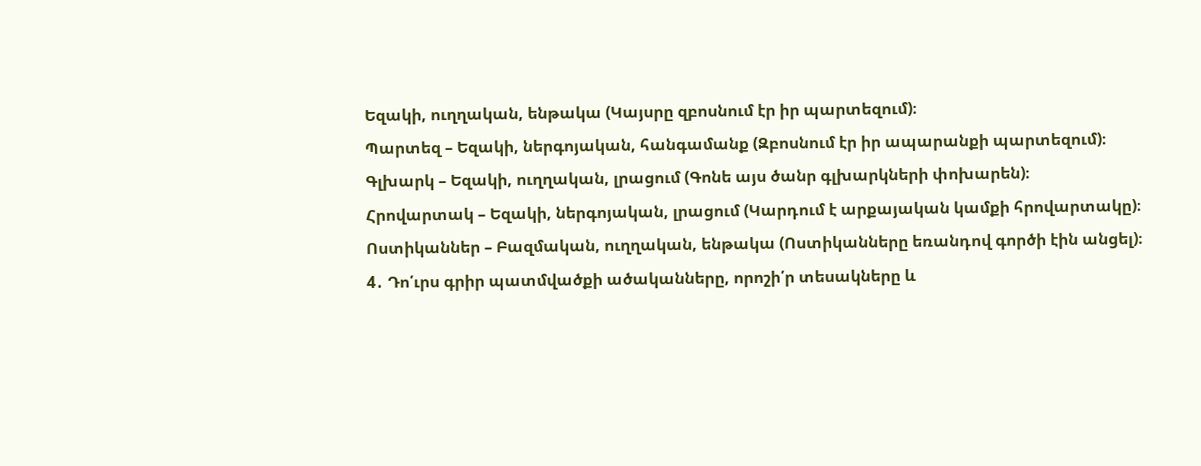Եզակի, ուղղական, ենթակա (Կայսրը զբոսնում էր իր պարտեզում)։
Պարտեզ – Եզակի, ներգոյական, հանգամանք (Զբոսնում էր իր ապարանքի պարտեզում)։
Գլխարկ – Եզակի, ուղղական, լրացում (Գոնե այս ծանր գլխարկների փոխարեն)։
Հրովարտակ – Եզակի, ներգոյական, լրացում (Կարդում է արքայական կամքի հրովարտակը)։
Ոստիկաններ – Բազմական, ուղղական, ենթակա (Ոստիկանները եռանդով գործի էին անցել)։
4․ Դո՛ւրս գրիր պատմվածքի ածականները, որոշի՛ր տեսակները և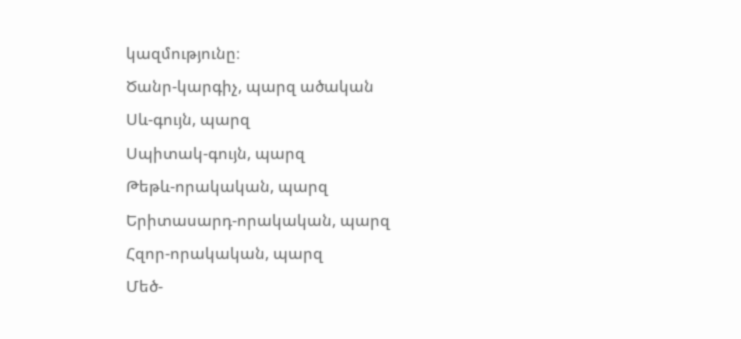կազմությունը։
Ծանր-կարգիչ, պարզ ածական
Սև-գույն, պարզ
Սպիտակ-գույն, պարզ
Թեթև-որակական, պարզ
Երիտասարդ-որակական, պարզ
Հզոր-որակական, պարզ
Մեծ-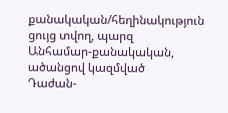քանակական/հեղինակություն ցույց տվող, պարզ
Անհամար-քանակական, ածանցով կազմված
Դաժան-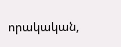որակական,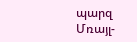պարզ
Մռայլ-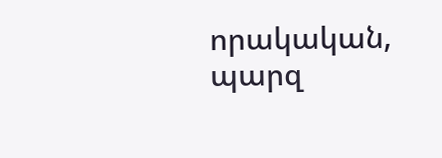որակական, պարզ